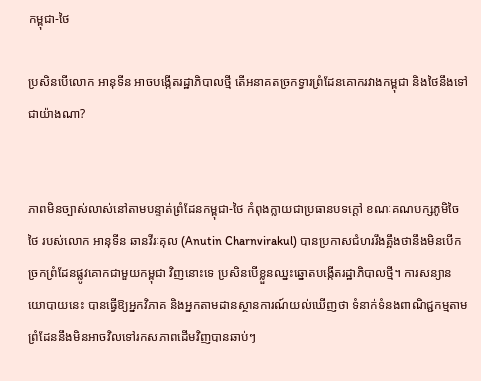កម្ពុជា-ថៃ

ប្រសិនបើលោក អានុទីន អាចបង្កើតរដ្ឋាភិបាលថ្មី តើអនាគតច្រកទ្វារព្រំដែនគោករវាងកម្ពុជា និងថៃនឹងទៅជាយ៉ាងណា?


ភាពមិនច្បាស់លាស់នៅតាមបន្ទាត់ព្រំដែនកម្ពុជា-ថៃ កំពុងក្លាយជាប្រធានបទក្ដៅ ខណៈគណបក្សភូមិចៃថៃ របស់លោក អានុទីន ឆានវីរៈគុល (Anutin Charnvirakul) បានប្រកាសជំហររឹងត្អឹងថានឹងមិនបើកច្រកព្រំដែនផ្លូវគោកជាមួយកម្ពុជា វិញនោះទេ ប្រសិនបើខ្លួនឈ្នះឆ្នោតបង្កើតរដ្ឋាភិបាលថ្មី។ ការសន្យានយោបាយនេះ បានធ្វើឱ្យអ្នកវិភាគ និងអ្នកតាមដានស្ថានការណ៍យល់ឃើញថា ទំនាក់ទំនងពាណិជ្ជកម្មតាមព្រំដែននឹងមិនអាចវិលទៅរកសភាពដើមវិញបានឆាប់ៗ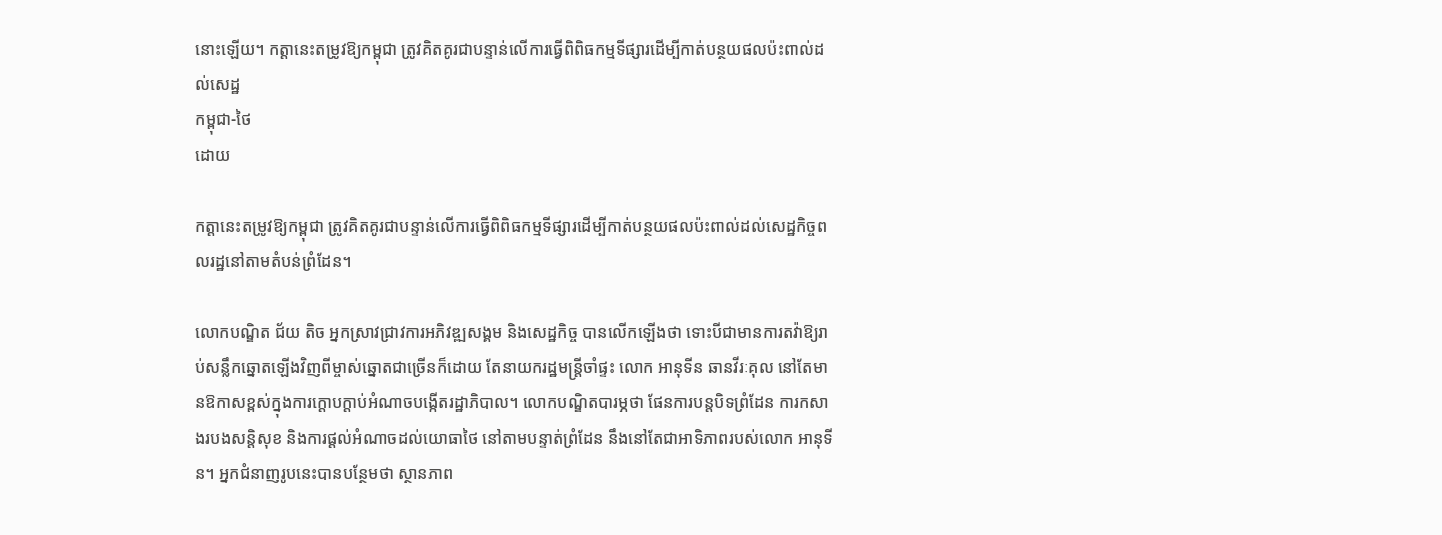នោះឡើយ។ កត្តានេះតម្រូវឱ្យកម្ពុជា ត្រូវគិតគូរជាបន្ទាន់លើការធ្វើពិពិធកម្មទីផ្សារដើម្បីកាត់បន្ថយផលប៉ះពាល់ដល់សេដ្ឋ
កម្ពុជា-ថៃ
ដោយ

កត្តានេះតម្រូវឱ្យកម្ពុជា ត្រូវគិតគូរជាបន្ទាន់លើការធ្វើពិពិធកម្មទីផ្សារដើម្បីកាត់បន្ថយផលប៉ះពាល់ដល់សេដ្ឋកិច្ចពលរដ្ឋនៅតាមតំបន់ព្រំដែន។

លោកបណ្ឌិត ជ័យ តិច អ្នកស្រាវជ្រាវការអភិវឌ្ឍសង្គម និងសេដ្ឋកិច្ច បានលើកឡើងថា ទោះបីជាមានការតវ៉ាឱ្យរាប់សន្លឹកឆ្នោតឡើងវិញពីម្ចាស់ឆ្នោតជាច្រើនក៏ដោយ តែនាយករដ្ឋមន្ត្រីចាំផ្ទះ លោក អានុទីន ឆានវីរៈគុល នៅតែមានឱកាសខ្ពស់ក្នុងការក្ដោបក្ដាប់អំណាចបង្កើតរដ្ឋាភិបាល។ លោកបណ្ឌិតបារម្ភថា ផែនការបន្តបិទព្រំដែន ការកសាងរបងសន្តិសុខ និងការផ្ដល់អំណាចដល់យោធាថៃ នៅតាមបន្ទាត់ព្រំដែន នឹងនៅតែជាអាទិភាពរបស់លោក អានុទីន។ អ្នកជំនាញរូបនេះបានបន្ថែមថា ស្ថានភាព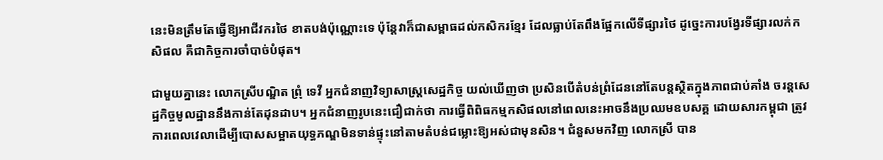នេះមិនត្រឹមតែធ្វើឱ្យអាជីវករថៃ ខាតបង់ប៉ុណ្ណោះទេ ប៉ុន្តែវាក៏ជាសម្ពាធដល់កសិករខ្មែរ ដែលធ្លាប់តែពឹងផ្អែកលើទីផ្សារថៃ ដូច្នេះការបង្វែរទីផ្សារលក់កសិផល គឺជាកិច្ចការចាំបាច់បំផុត។

ជាមួយគ្នានេះ លោកស្រីបណ្ឌិត ព្រុំ ទេវី អ្នកជំនាញវិទ្យាសាស្ត្រសេដ្ឋកិច្ច យល់ឃើញថា ប្រសិនបើតំបន់ព្រំដែននៅតែបន្តស្ថិតក្នុងភាពជាប់គាំង ចរន្តសេដ្ឋកិច្ចមូលដ្ឋាននឹងកាន់តែដុនដាប។ អ្នកជំនាញរូបនេះជឿជាក់ថា ការធ្វើពិពិធកម្មកសិផលនៅពេលនេះអាចនឹងប្រឈមឧបសគ្គ ដោយសារកម្ពុជា ត្រូវការពេលវេលាដើម្បីបោសសម្អាតយុទ្ធភណ្ឌមិនទាន់ផ្ទុះនៅតាមតំបន់ជម្លោះឱ្យអស់ជាមុនសិន។ ជំនួសមកវិញ លោកស្រី បាន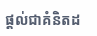ផ្តល់ជាគំនិតដ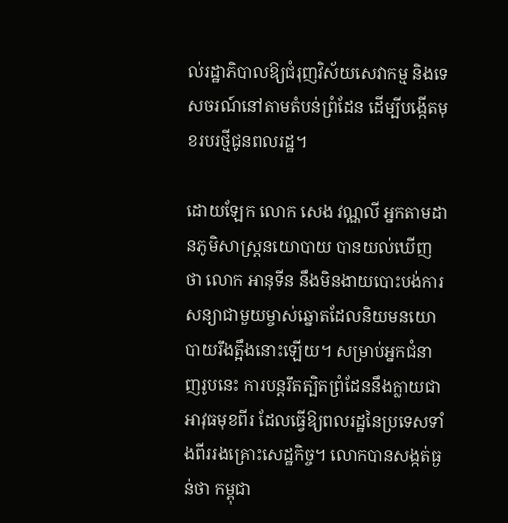ល់រដ្ឋាភិបាលឱ្យជំរុញវិស័យសេវាកម្ម និងទេសចរណ៍នៅតាមតំបន់ព្រំដែន ដើម្បីបង្កើតមុខរបរថ្មីជូនពលរដ្ឋ។

ដោយឡែក លោក សេង វណ្ណលី អ្នកតាមដានភូមិសាស្ត្រនយោបាយ បានយល់ឃើញថា លោក អានុទីន នឹងមិនងាយបោះបង់ការសន្យាជាមួយម្ចាស់ឆ្នោតដែលនិយមនយោបាយរឹងត្អឹងនោះឡើយ។ សម្រាប់អ្នកជំនាញរូបនេះ ការបន្តរឹតត្បិតព្រំដែននឹងក្លាយជាអាវុធមុខពីរ ដែលធ្វើឱ្យពលរដ្ឋនៃប្រទេសទាំងពីររងគ្រោះសេដ្ឋកិច្ច។ លោកបានសង្កត់ធ្ងន់ថា កម្ពុជា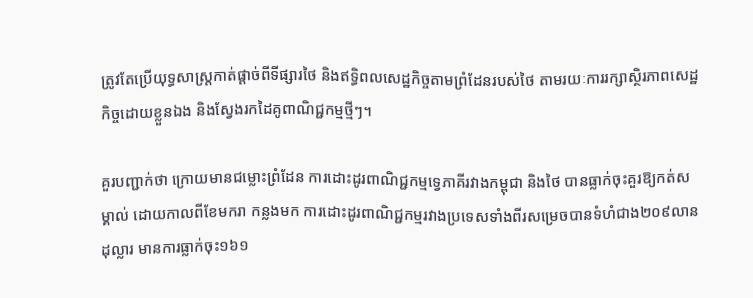ត្រូវតែប្រើយុទ្ធសាស្ត្រកាត់ផ្ដាច់ពីទីផ្សារថៃ និងឥទ្ធិពលសេដ្ឋកិច្ចតាមព្រំដែនរបស់ថៃ តាមរយៈការរក្សាស្ថិរភាពសេដ្ឋកិច្ចដោយខ្លួនឯង និងស្វែងរកដៃគូពាណិជ្ជកម្មថ្មីៗ។

គួរបញ្ជាក់ថា ក្រោយមានជម្លោះព្រំដែន ការដោះដូរពាណិជ្ជកម្មទ្វេភាគីរវាងកម្ពុជា និងថៃ បានធ្លាក់ចុះគួរឱ្យកត់សម្គាល់ ដោយកាលពីខែមករា កន្លងមក ការដោះដូរពាណិជ្ជកម្មរវាងប្រទេសទាំងពីរសម្រេចបានទំហំជាង២០៩លានដុល្លារ មានការធ្លាក់ចុះ១៦១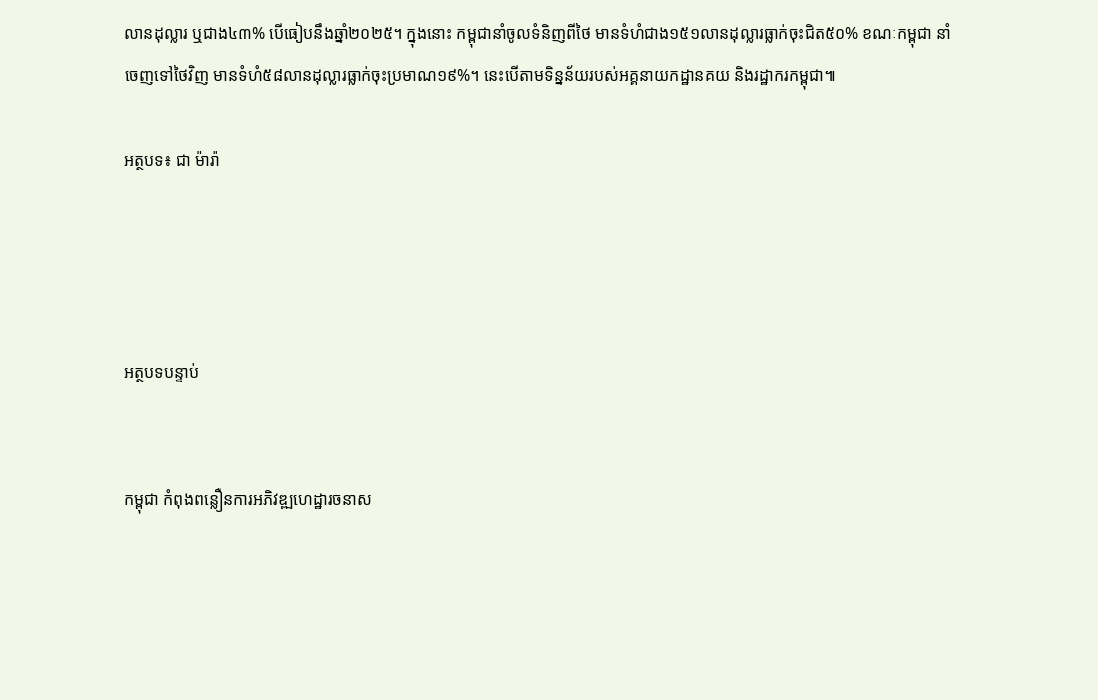លានដុល្លារ ឬជាង៤៣% បើធៀបនឹងឆ្នាំ២០២៥។ ក្នុងនោះ កម្ពុជានាំចូលទំនិញពីថៃ មានទំហំជាង១៥១លានដុល្លារធ្លាក់ចុះជិត៥០% ខណៈកម្ពុជា នាំចេញទៅថៃវិញ មានទំហំ៥៨លានដុល្លារធ្លាក់ចុះប្រមាណ១៩%។ នេះបើតាមទិន្នន័យរបស់អគ្គនាយកដ្ឋានគយ និងរដ្ឋាករកម្ពុជា៕

អត្ថបទ៖ ជា ម៉ារ៉ា




អត្ថបទបន្ទាប់


កម្ពុជា កំពុងពន្លឿនការអភិវឌ្ឍហេដ្ឋារចនាស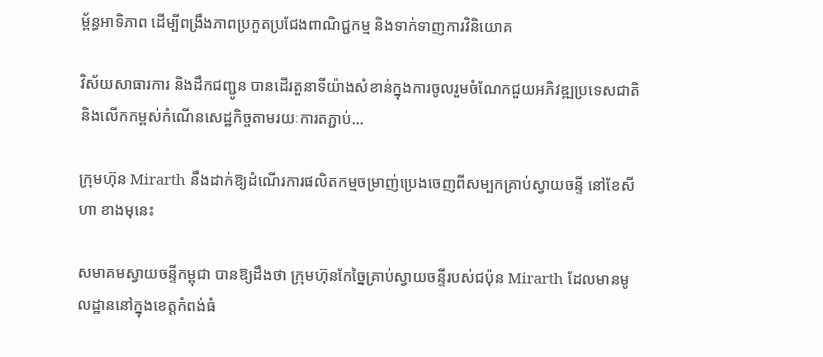ម្ព័ន្ធអាទិភាព ដើម្បីពង្រឹងភាពប្រកួតប្រជែងពាណិជ្ជកម្ម និងទាក់ទាញការវិនិយោគ

វិស័យសាធារការ និងដឹកជញ្ជូន បានដើរតួនាទីយ៉ាងសំខាន់ក្នុងការចូលរួមចំណែកជួយអភិវឌ្ឍប្រទេសជាតិ និងលើកកម្ពស់កំណើនសេដ្ឋកិច្ចតាមរយៈការតភ្ជាប់…

ក្រុមហ៊ុន Mirarth នឹងដាក់ឱ្យដំណើរការផលិតកម្មចម្រាញ់ប្រេងចេញពីសម្បកគ្រាប់ស្វាយចន្ទី នៅខែសីហា ខាងមុនេះ

សមាគមស្វាយចន្ទីកម្ពុជា បានឱ្យដឹងថា ក្រុមហ៊ុនកែច្នៃគ្រាប់ស្វាយចន្ទីរបស់ជប៉ុន Mirarth ដែលមានមូលដ្ឋាននៅក្នុងខេត្តកំពង់ធំ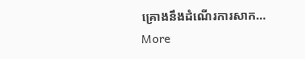គ្រោងនឹងដំណើរការសាក…
More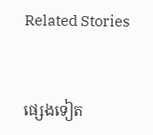Related Stories


ផ្សេងទៀត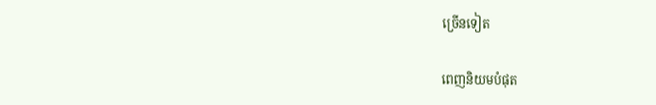ច្រើនទៀត

ពេញនិយមបំផុត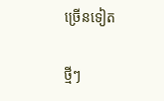ច្រើនទៀត

ថ្មីៗ